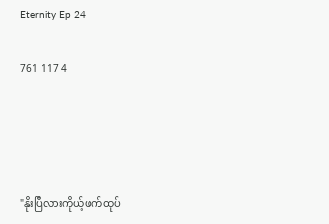Eternity Ep 24

761 117 4




"နိုးပြီလားကိုယ့်ဖက်ထုပ်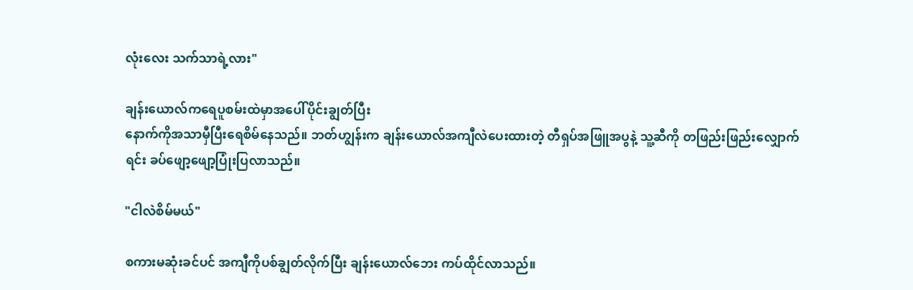လုံးလေး သက်သာရဲ့လား"

ချန်းယောလ်ကရေပူစမ်းထဲမှာအပေါ်ပိုင်းချွတ်ပြီး
နောက်ကိုအသာမှီပြီးရေစိမ်နေသည်။ ဘတ်ဟျွန်းက ချန်းယောလ်အကျီလဲပေးထားတဲ့ တီရှပ်အဖြူအပွနဲ့ သူ့ဆီကို တဖြည်းဖြည်းလျှောက်ရင်း ခပ်ဖျော့ဖျော့ပြုံးပြလာသည်။

"ငါလဲစိမ်မယ်"

စကားမဆုံးခင်ပင် အကျီကိုပစ်ချွတ်လိုက်ပြီး ချန်းယောလ်ဘေး ကပ်ထိုင်လာသည်။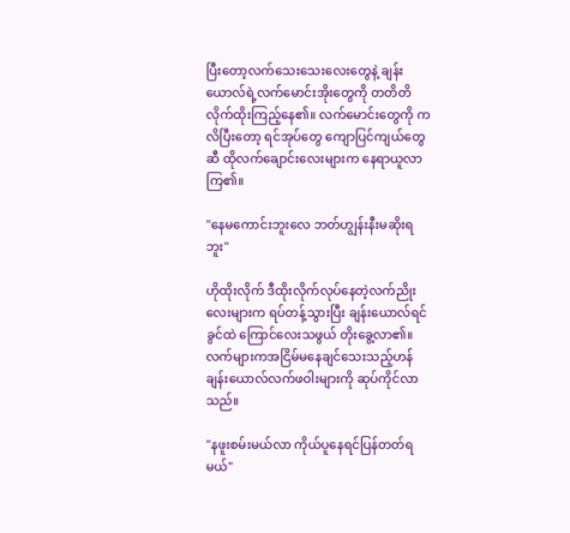ပြီးတော့လက်သေးသေးလေးတွေနဲ့ ချန်းယောလ်ရဲ့လက်မောင်းအိုးတွေကို တတိတိလိုက်ထိုးကြည့်နေ၏။ လက်မောင်းတွေကို ကလိပြီးတော့ ရင်အုပ်တွေ ကျောပြင်ကျယ်တွေဆီ ထိုလက်ချောင်းလေးများက နေရာယူလာကြ၏။

"နေမကောင်းဘူးလေ ဘတ်ဟျွန်းနီးမဆိုးရဘူး"

ဟိုထိုးလိုက် ဒီထိုးလိုက်လုပ်နေတဲ့လက်ညိုးလေးများက ရပ်တန့်သွားပြီး ချန်းယောလ်ရင်ခွင်ထဲ ကြောင်လေးသဖွယ် တိုးခွေ့လာ၏။ လက်များကအငြိမ်မနေချင်သေးသည့်ဟန် ချန်းယောလ်လက်ဖဝါးများကို ဆုပ်ကိုင်လာသည်။

"နဖူးစမ်းမယ်လာ ကိုယ်ပူနေရင်ပြန်တတ်ရမယ်"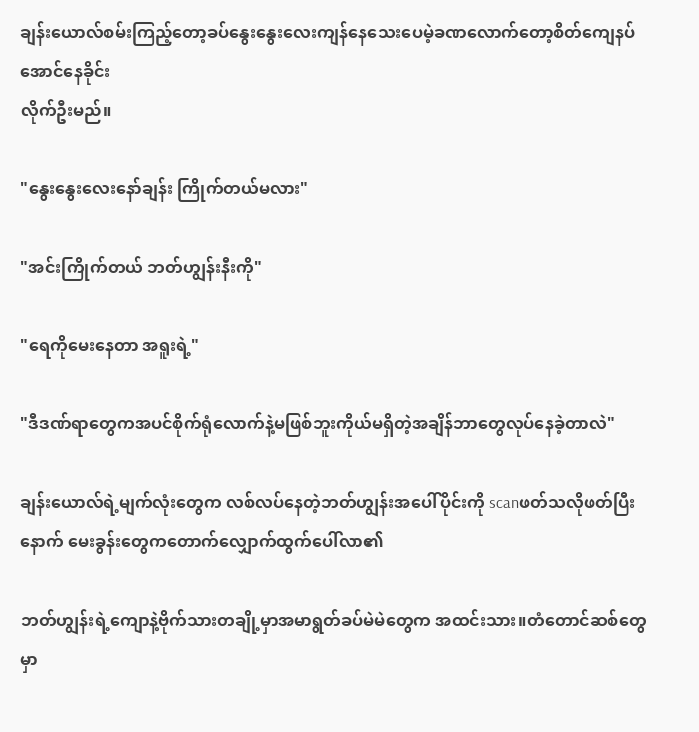ချန်းယောလ်စမ်းကြည့်တော့ခပ်နွေးနွေးလေးကျန်နေသေးပေမဲ့ခဏလောက်တော့စိတ်ကျေနပ်အောင်နေခိုင်း
လိုက်ဦးမည်။

"နွေးနွေးလေးနော်ချန်း ကြိုက်တယ်မလား"

"အင်းကြိုက်တယ် ဘတ်ဟျွန်းနီးကို"

"ရေကိုမေးနေတာ အရူးရဲ့"

"ဒီဒဏ်ရာတွေကအပင်စိုက်ရုံလောက်နဲ့မဖြစ်ဘူးကိုယ်မရှိတဲ့အချိန်ဘာတွေလုပ်နေခဲ့တာလဲ"

ချန်းယောလ်ရဲ့မျက်လုံးတွေက လစ်လပ်နေတဲ့ဘတ်ဟျွန်းအပေါ်ပိုင်းကို scanဖတ်သလိုဖတ်ပြီးနောက် မေးခွန်းတွေကတောက်လျှောက်ထွက်ပေါ်လာ၏

ဘတ်ဟျွန်းရဲ့ကျောနဲ့ဗိုက်သားတချို့မှာအမာရွတ်ခပ်မဲမဲတွေက အထင်းသား။တံတောင်ဆစ်တွေမှာ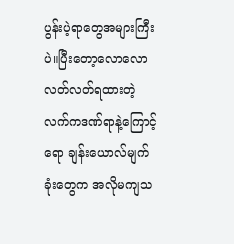ပွန်းပဲ့ရာတွေအများကြီးပဲ။ပြီးတော့လောလောလတ်လတ်ရထားတဲ့ လက်ကဒဏ်ရာနဲ့ကြောင့်ရော ချန်းယောလ်မျက်ခုံးတွေက အလိုမကျသ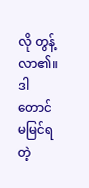လို တွန့်လာ၏။ ဒါတောင်မမြင်ရတဲ့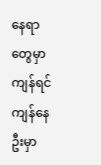နေရာတွေမှာကျန်ရင်ကျန်နေဦးမှာ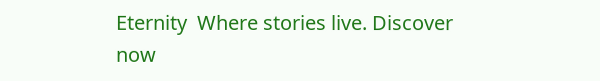Eternity  Where stories live. Discover now